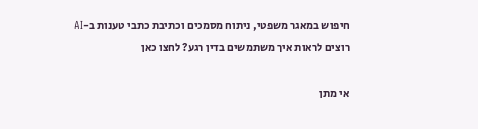חיפוש במאגר משפטי, ניתוח מסמכים וכתיבת כתבי טענות ב-AI
רוצים לראות איך משתמשים בדין רגע? לחצו כאן

אי מתן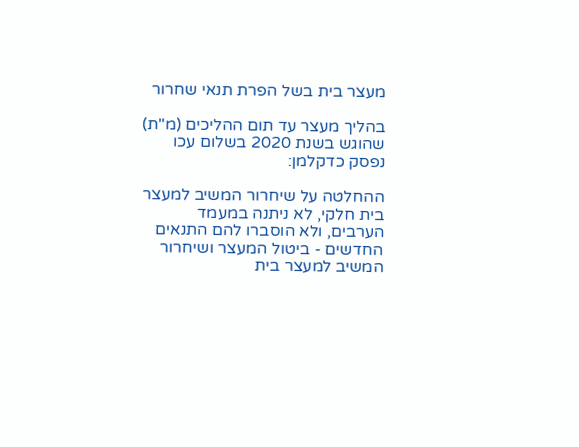מעצר בית בשל הפרת תנאי שחרור

בהליך מעצר עד תום ההליכים (מ"ת) שהוגש בשנת 2020 בשלום עכו נפסק כדקלמן:

ההחלטה על שיחרור המשיב למעצר בית חלקי, לא ניתנה במעמד הערבים, ולא הוסברו להם התנאים החדשים - ביטול המעצר ושיחרור המשיב למעצר בית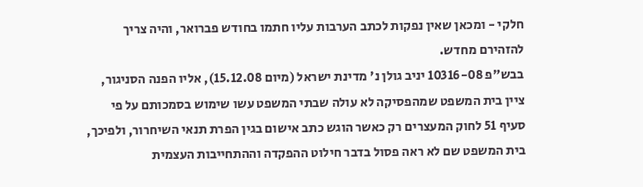חלקי - ומכאן שאין נפקות לכתב הערבות עליו חתמו בחודש פברואר, והיה צריך להזהירם מחדש.
בבש"פ 10316-08 יניב גולן נ' מדינת ישראל (מיום 15.12.08), אליו הפנה הסניגור, ציין בית המשפט שמהפסיקה לא עולה שבתי המשפט עשו שימוש בסמכותם על פי סעיף 51 לחוק המעצרים רק כאשר הוגש כתב אישום בגין הפרת תנאי השיחרור, ולפיכך, בית המשפט שם לא ראה פסול בדבר חילוט ההפקדה וההתחייבות העצמית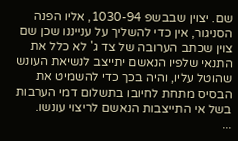שם. יצוין שבבשפ 1030-94, אליו הפנה הסניגור, אין כדי להשליך על ענייננו שכן שם צוין שכתב הערובה של צד ג' לא כלל את התנאי שלפיו הנאשם יתייצב לנשיאת העונש שהוטל עליו, והיה בכך כדי להשמיט את הבסיס מתחת לחיובו בתשלום דמי הערבות בשל אי התייצבות הנאשם לריצוי עונשו.
...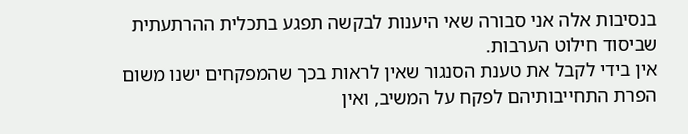בנסיבות אלה אני סבורה שאי היענות לבקשה תפגע בתכלית ההרתעתית שביסוד חילוט הערבות.
אין בידי לקבל את טענת הסנגור שאין לראות בכך שהמפקחים ישנו משום הפרת התחייבותיהם לפקח על המשיב, ואין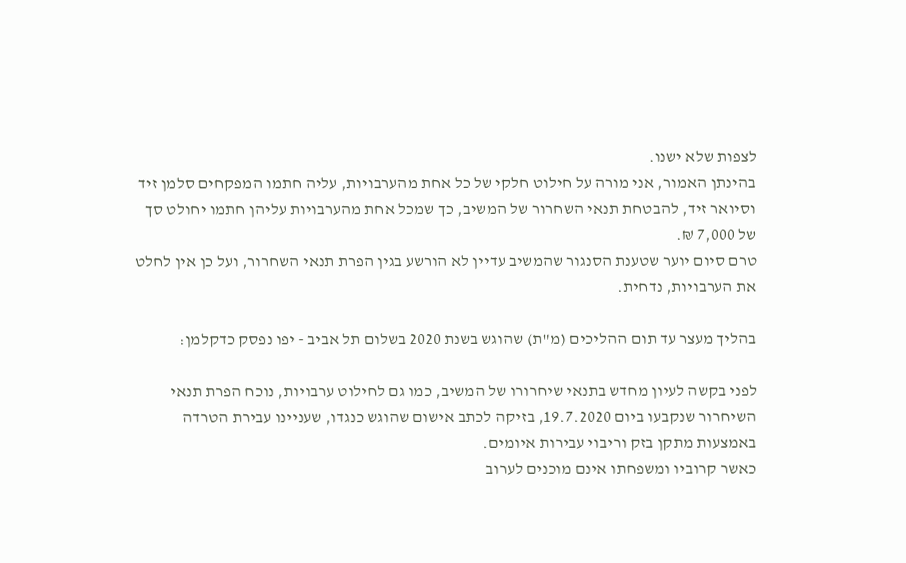לצפות שלא ישנו.
בהינתן האמור, אני מורה על חילוט חלקי של כל אחת מהערבויות, עליה חתמו המפקחים סלמן זיד וסיואר זיד, להבטחת תנאי השחרור של המשיב, כך שמכל אחת מהערבויות עליהן חתמו יחולט סך של 7,000 ₪.
טרם סיום יוער שטענת הסנגור שהמשיב עדיין לא הורשע בגין הפרת תנאי השחרור, ועל כן אין לחלט את הערבויות, נדחית.

בהליך מעצר עד תום ההליכים (מ"ת) שהוגש בשנת 2020 בשלום תל אביב - יפו נפסק כדקלמן:

לפני בקשה לעיון מחדש בתנאי שיחרורו של המשיב, כמו גם לחילוט ערבויות, נוכח הפרת תנאי השיחרור שנקבעו ביום 19.7.2020, בזיקה לכתב אישום שהוגש כנגדו, שעניינו עבירת הטרדה באמצעות מתקן בזק וריבוי עבירות איומים.
כאשר קרוביו ומשפחתו אינם מוכנים לערוב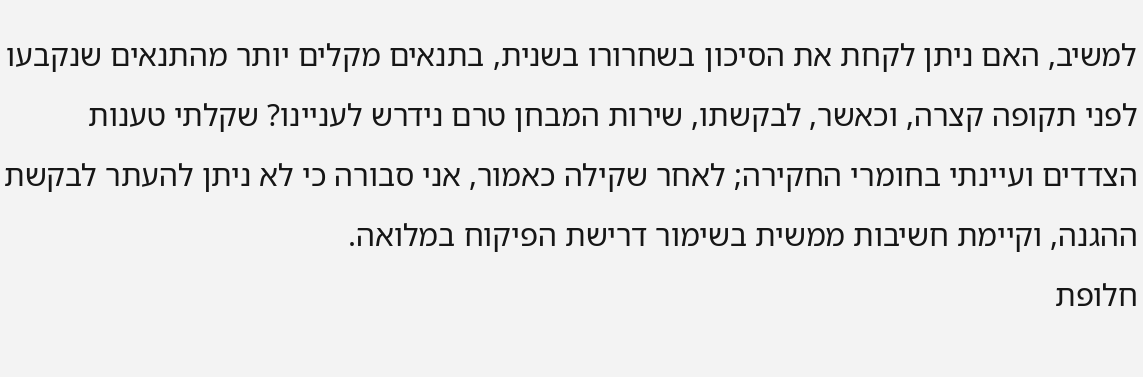למשיב, האם ניתן לקחת את הסיכון בשחרורו בשנית, בתנאים מקלים יותר מהתנאים שנקבעו לפני תקופה קצרה, וכאשר, לבקשתו, שירות המבחן טרם נידרש לעניינו? שקלתי טענות הצדדים ועיינתי בחומרי החקירה; לאחר שקילה כאמור, אני סבורה כי לא ניתן להעתר לבקשת ההגנה, וקיימת חשיבות ממשית בשימור דרישת הפיקוח במלואה.
חלופת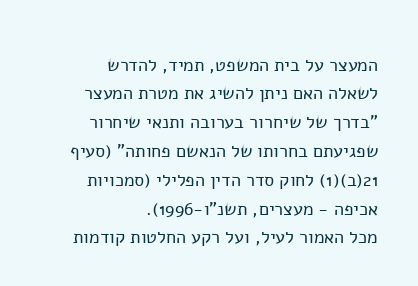המעצר על בית המשפט, תמיד, להדרש לשאלה האם ניתן להשיג את מטרת המעצר "בדרך של שיחרור בערובה ותנאי שיחרור שפגיעתם בחרותו של הנאשם פחותה" (סעיף 21(ב)(1) לחוק סדר הדין הפלילי (סמכויות אכיפה - מעצרים, תשנ"ו-1996).
מכל האמור לעיל, ועל רקע החלטות קודמות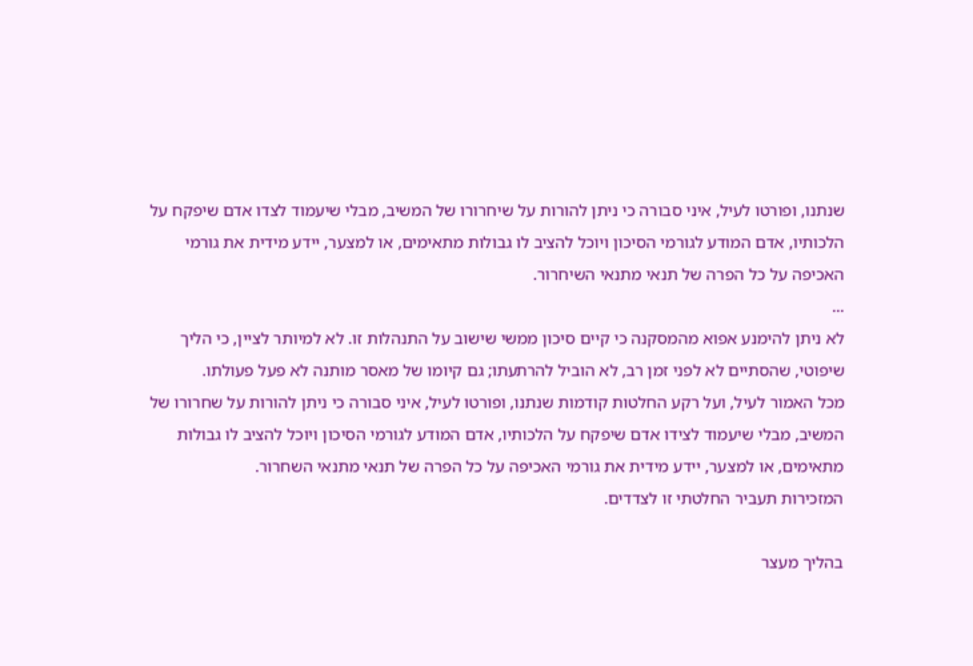שנתנו, ופורטו לעיל, איני סבורה כי ניתן להורות על שיחרורו של המשיב, מבלי שיעמוד לצדו אדם שיפקח על הלכותיו, אדם המודע לגורמי הסיכון ויוכל להציב לו גבולות מתאימים, או למצער, יידע מידית את גורמי האכיפה על כל הפרה של תנאי מתנאי השיחרור.
...
לא ניתן להימנע אפוא מהמסקנה כי קיים סיכון ממשי שישוב על התנהלות זו. לא למיותר לציין, כי הליך שיפוטי, שהסתיים לא לפני זמן רב, לא הוביל להרתעתו; גם קיומו של מאסר מותנה לא פעל פעולתו.
מכל האמור לעיל, ועל רקע החלטות קודמות שנתנו, ופורטו לעיל, איני סבורה כי ניתן להורות על שחרורו של המשיב, מבלי שיעמוד לצידו אדם שיפקח על הלכותיו, אדם המודע לגורמי הסיכון ויוכל להציב לו גבולות מתאימים, או למצער, יידע מידית את גורמי האכיפה על כל הפרה של תנאי מתנאי השחרור.
המזכירות תעביר החלטתי זו לצדדים.

בהליך מעצר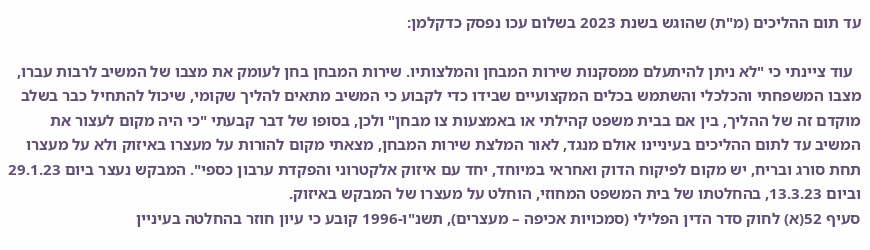עד תום ההליכים (מ"ת) שהוגש בשנת 2023 בשלום עכו נפסק כדקלמן:

  עוד ציינתי כי "לא ניתן להיתעלם ממסקנות שירות המבחן והמלצותיו. שירות המבחן בחן לעומק את מצבו של המשיב לרבות עברו, מצבו המשפחתי והכלכלי והשתמש בכלים המקצועיים שבידו כדי לקבוע כי המשיב מתאים להליך שקומי, שיכול להתחיל כבר בשלב מוקדם זה של ההליך, בין אם בבית משפט קהילתי או באמצעות צו מבחן" ולכן, בסופו של דבר קבעתי "כי היה מקום לעצור את המשיב עד לתום ההליכים בעיניינו אולם מנגד, לאור המלצת שירות המבחן, מצאתי מקום להורות על מעצרו באיזוק ולא על מעצרו תחת סורג ובריח, יש מקום לפיקוח הדוק ואחראי במיוחד, יחד עם איזוק אלקטרוני והפקדת ערבון כספי". המבקש נעצר ביום 29.1.23 וביום 13.3.23, בהחלטתו של בית המשפט המחוזי, הוחלט על מעצרו של המבקש באיזוק.
סעיף 52(א) לחוק סדר הדין הפלילי (סמכויות אכיפה – מעצרים), תשנ"ו-1996 קובע כי עיון חוזר בהחלטה בעיניין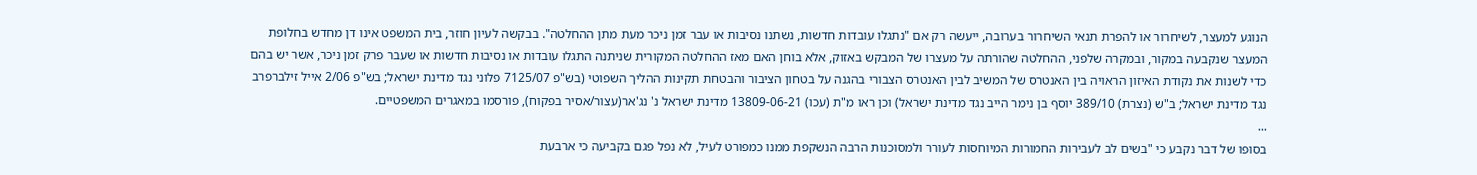הנוגע למעצר, לשיחרור או להפרת תנאי השיחרור בערובה, ייעשה רק אם "נתגלו עובדות חדשות, נשתנו נסיבות או עבר זמן ניכר מעת מתן ההחלטה". בבקשה לעיון חוזר, בית המשפט אינו דן מחדש בחלופת המעצר שנקבעה במקור, ובמקרה שלפני, ההחלטה שהורתה על מעצרו של המבקש באזוק, אלא בוחן האם מאז ההחלטה המקורית שניתנה התגלו עובדות או נסיבות חדשות או שעבר פרק זמן ניכר, אשר יש בהם כדי לשנות את נקודת האיזון הראויה בין האנטרס של המשיב לבין האנטרס הצבורי בהגנה על בטחון הציבור והבטחת תקינות ההליך השפוטי (בש"פ 7125/07 פלוני נגד מדינת ישראל; בש"פ 2/06 אייל זילברפרב נגד מדינת ישראל; ב"ש (נצרת) 389/10 יוסף בן נימר הייב נגד מדינת ישראל) וכן ראו מ"ת (עכו) 13809-06-21 מדינת ישראל נ' נג'אר(עצור/אסיר בפקוח), פורסמו במאגרים המשפטיים.
...
בסופו של דבר נקבע כי "בשים לב לעבירות החמורות המיוחסות לעורר ולמסוכנות הרבה הנשקפת ממנו כמפורט לעיל, לא נפל פגם בקביעה כי ארבעת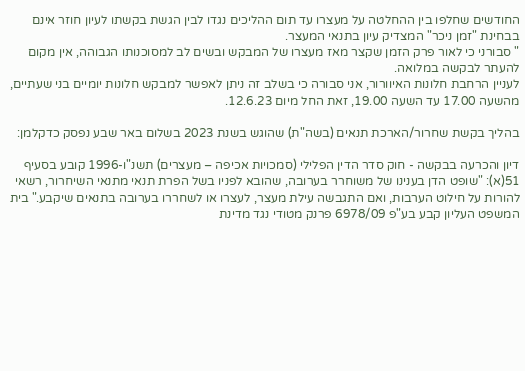החודשים שחלפו בין ההחלטה על מעצרו עד תום ההליכים נגדו לבין הגשת בקשתו לעיון חוזר אינם בבחינת "זמן ניכר" המצדיק עיון בתנאי המעצר.
" סבורני כי לאור פרק הזמן שקצר מאז מעצרו של המבקש ובשים לב למסוכנותו הגבוהה, אין מקום להעתר לבקשה במלואה.
לעניין הרחבת חלונות האיוורור, אני סבורה כי בשלב זה ניתן לאפשר למבקש חלונות יומיים בני שעתיים, מהשעה 17.00 עד השעה 19.00, זאת החל מיום 12.6.23.

בהליך בקשת שחרור/הארכת תנאים (בשה"ת) שהוגש בשנת 2023 בשלום באר שבע נפסק כדקלמן:

דיון והכרעה בבקשה - חוק סדר הדין הפלילי (סמכויות אכיפה – מעצרים) תשנ"ו-1996 קובע בסעיף 51(א): "שופט הדן בענינו של משוחרר בערובה, שהובא לפניו בשל הפרת תנאי מתנאי השיחרור, רשאי להורות על חילוט הערבות, ואם התגבשה עילת מעצר, לעצרו או לשחררו בערובה בתנאים שיקבע." בית המשפט העליון קבע בע"פ 6978/09 פרנק מטודי נגד מדינת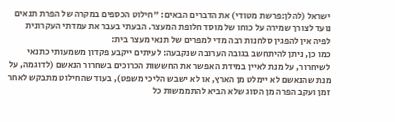ישראל (להלן:פרשת מטודי) את הדברים הבאים: "חילוט הכספים במקרה של הפרת תנאים נועד לצורך שמירה על כוחו של מוסד חלופת המעצר. הבעתי בעבר את עמדתי העקרונית לפיה אין להפגין סלחנות רבה מדי למפרים של תנאי מעצר בית:
כמו כן, ניתן להיתחשב בגובה הערובה שנקבעה: לעיתים ייקבע פקדון משמעותי כתנאי לשיחרור, על מנת לאיין במידת האפשר את החששות הכרוכים בשחרור הנאשם (לדוגמה, על מנת שהנאשם לא יימלט מן הארץ, או לא ישבש הליכי משפט), בעוד שהחילוט מתבקש לאחר זמן ועקב הפרה מן הסוג שלא הביא להתממשות כל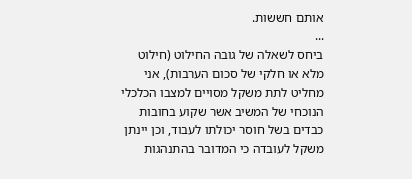אותם חששות.
...
ביחס לשאלה של גובה החילוט (חילוט מלא או חלקי של סכום הערבות), אני מחליט לתת משקל מסויים למצבו הכלכלי הנוכחי של המשיב אשר שקוע בחובות כבדים בשל חוסר יכולתו לעבוד, וכן יינתן משקל לעובדה כי המדובר בהתנהגות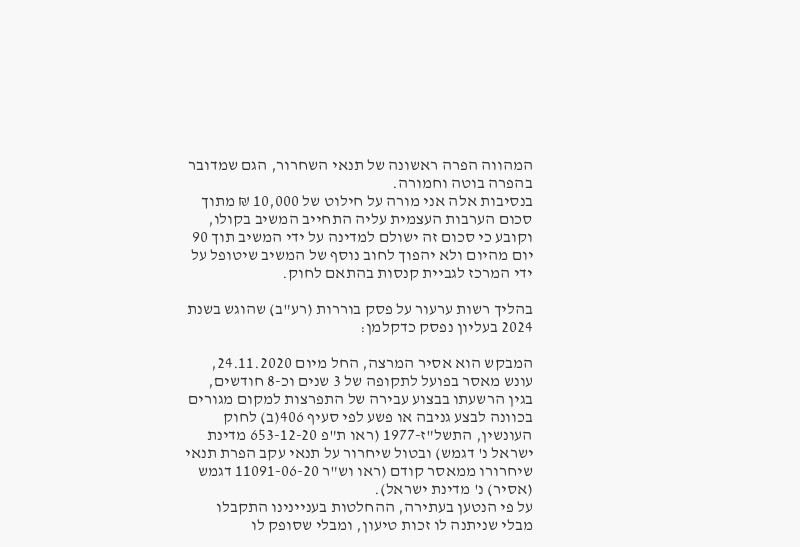המהווה הפרה ראשונה של תנאי השחרור, הגם שמדובר בהפרה בוטה וחמורה.
בנסיבות אלה אני מורה על חילוט של 10,000 ₪ מתוך סכום הערבות העצמית עליה התחייב המשיב בקולו, וקובע כי סכום זה ישולם למדינה על ידי המשיב תוך 90 יום מהיום ולא יהפוך לחוב נוסף של המשיב שיטופל על ידי המרכז לגביית קנסות בהתאם לחוק.

בהליך רשות ערעור על פסק בוררות (רע"ב) שהוגש בשנת 2024 בעליון נפסק כדקלמן:

המבקש הוא אסיר המרצה, החל מיום 24.11.2020, עונש מאסר בפועל לתקופה של 3 שנים וכ-8 חודשים, בגין הרשעתו בבצוע עבירה של התפרצות למקום מגורים בכוונה לבצע גניבה או פשע לפי סעיף 406(ב) לחוק העונשין, התשל"ז-1977 (ראו ת"פ 653-12-20 מדינת ישראל נ' דגמש) ובטול שיחרור על תנאי עקב הפרת תנאי שיחרורו ממאסר קודם (ראו וש"ר 11091-06-20 דגמש (אסיר) נ' מדינת ישראל).
על פי הנטען בעתירה, ההחלטות בעניינינו התקבלו מבלי שניתנה לו זכות טיעון, ומבלי שסופק לו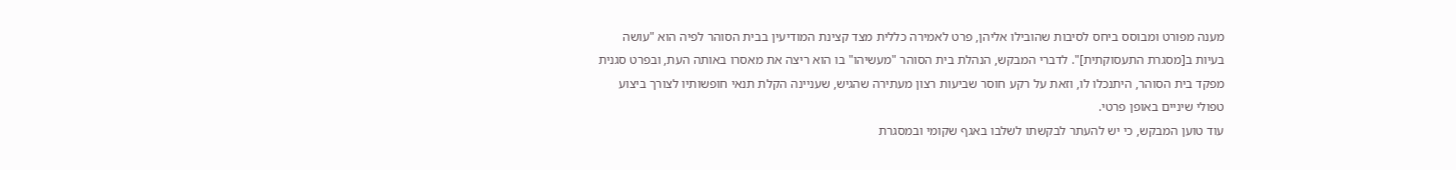מענה מפורט ומבוסס ביחס לסיבות שהובילו אליהן, פרט לאמירה כללית מצד קצינת המודיעין בבית הסוהר לפיה הוא "עושה בעיות ב[מסגרת התעסוקתית]". לדברי המבקש, הנהלת בית הסוהר "מעשיהו" בו הוא ריצה את מאסרו באותה העת, ובפרט סגנית מפקד בית הסוהר, היתנכלו לו, וזאת על רקע חוסר שביעות רצון מעתירה שהגיש, שעניינה הקלת תנאי חופשותיו לצורך ביצוע טפולי שיניים באופן פרטי.
עוד טוען המבקש, כי יש להעתר לבקשתו לשלבו באגף שקומי ובמסגרת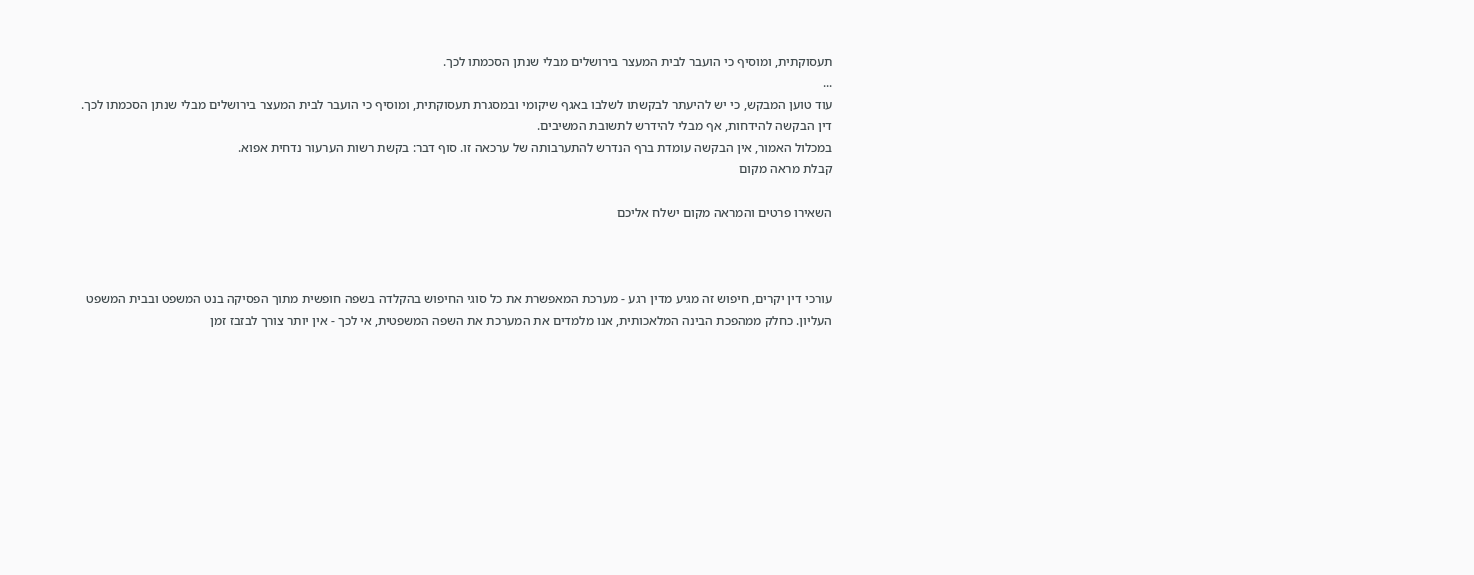תעסוקתית, ומוסיף כי הועבר לבית המעצר בירושלים מבלי שנתן הסכמתו לכך.
...
עוד טוען המבקש, כי יש להיעתר לבקשתו לשלבו באגף שיקומי ובמסגרת תעסוקתית, ומוסיף כי הועבר לבית המעצר בירושלים מבלי שנתן הסכמתו לכך.
דין הבקשה להידחות, אף מבלי להידרש לתשובת המשיבים.
במכלול האמור, אין הבקשה עומדת ברף הנדרש להתערבותה של ערכאה זו. סוף דבר: בקשת רשות הערעור נדחית אפוא.
קבלת מראה מקום

השאירו פרטים והמראה מקום ישלח אליכם



עורכי דין יקרים, חיפוש זה מגיע מדין רגע - מערכת המאפשרת את כל סוגי החיפוש בהקלדה בשפה חופשית מתוך הפסיקה בנט המשפט ובבית המשפט העליון. כחלק ממהפכת הבינה המלאכותית, אנו מלמדים את המערכת את השפה המשפטית, אי לכך - אין יותר צורך לבזבז זמן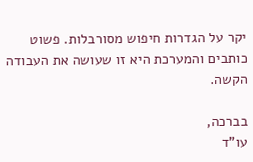יקר על הגדרות חיפוש מסורבלות. פשוט כותבים והמערכת היא זו שעושה את העבודה הקשה.

בברכה,
עו"ד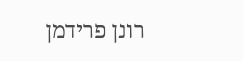רונן פרידמן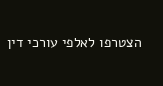הצטרפו לאלפי עורכי דין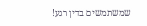שמשתמשים בדין רגע!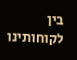בין לקוחותינו